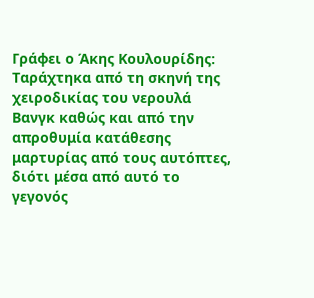Γράφει ο Άκης Κουλουρίδης:
Ταράχτηκα από τη σκηνή της χειροδικίας του νερουλά Βανγκ καθώς και από την απροθυμία κατάθεσης μαρτυρίας από τους αυτόπτες, διότι μέσα από αυτό το γεγονός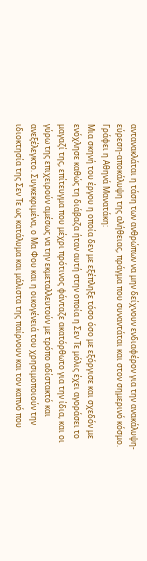αντανακλάται η τάση των ανθρώπων να μην δείχνουν ενδιαφέρον για την ανακάλυψη-εύρεση-αποκάλυψη της αλήθειας, πράγμα που συναντάται και στον σημερινό κόσμο.
Γράφει η Αθηνά Μανατάκη:
Μια σκηνή του έργου η οποία δεν με εξέπληξε τόσο όσο με εξόργισε και σχεδόν με ενόχλησε καθώς τη διάβαζα ήταν αυτή στην οποία η Σεν Τε μόλις έχει αγοράσει το μαγαζί της, επίτευγμα που μέχρι πρότινος φάνταζε ακατόρθωτο για την ίδια, και οι γύρω της επιχειρούν αμέσως να την εκμεταλλευτούν με τρόπο αδίστακτό και ανεξέλεγκτο. Συγκεκριμένα, ο Μα Φου και η οικογένειά του χρησιμοποιούν την ιδιοκτησία της Σεν Τε ως κατάλυμα και μάλιστα της παίρνουν και τον καπνό που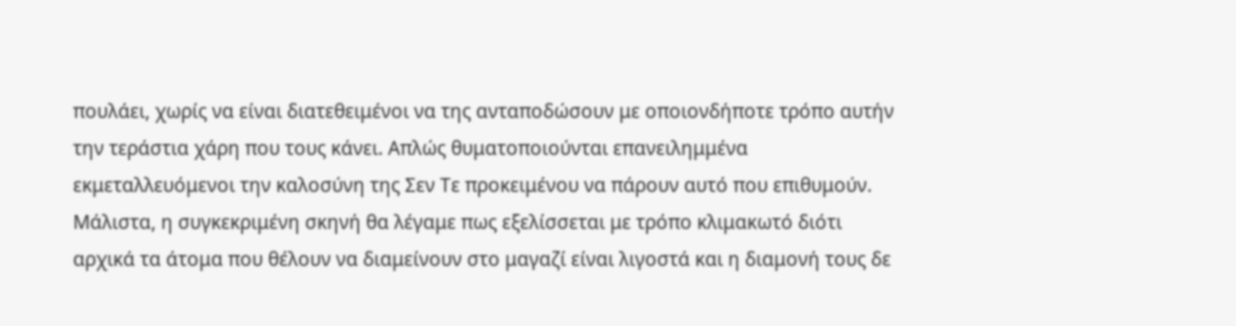πουλάει, χωρίς να είναι διατεθειμένοι να της ανταποδώσουν με οποιονδήποτε τρόπο αυτήν την τεράστια χάρη που τους κάνει. Απλώς θυματοποιούνται επανειλημμένα εκμεταλλευόμενοι την καλοσύνη της Σεν Τε προκειμένου να πάρουν αυτό που επιθυμούν. Μάλιστα, η συγκεκριμένη σκηνή θα λέγαμε πως εξελίσσεται με τρόπο κλιμακωτό διότι αρχικά τα άτομα που θέλουν να διαμείνουν στο μαγαζί είναι λιγοστά και η διαμονή τους δε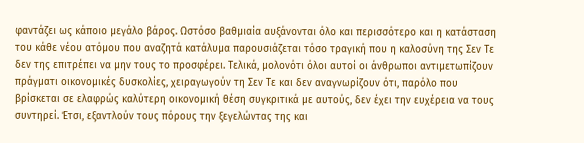φαντάζει ως κάποιο μεγάλο βάρος. Ωστόσο βαθμιαία αυξάνονται όλο και περισσότερο και η κατάσταση του κάθε νέου ατόμου που αναζητά κατάλυμα παρουσιάζεται τόσο τραγική που η καλοσύνη της Σεν Τε δεν της επιτρέπει να μην τους το προσφέρει. Τελικά, μολονότι όλοι αυτοί οι άνθρωποι αντιμετωπίζουν πράγματι οικονομικές δυσκολίες, χειραγωγούν τη Σεν Τε και δεν αναγνωρίζουν ότι, παρόλο που βρίσκεται σε ελαφρώς καλύτερη οικονομική θέση συγκριτικά με αυτούς, δεν έχει την ευχέρεια να τους συντηρεί. Έτσι, εξαντλούν τους πόρους την ξεγελώντας της και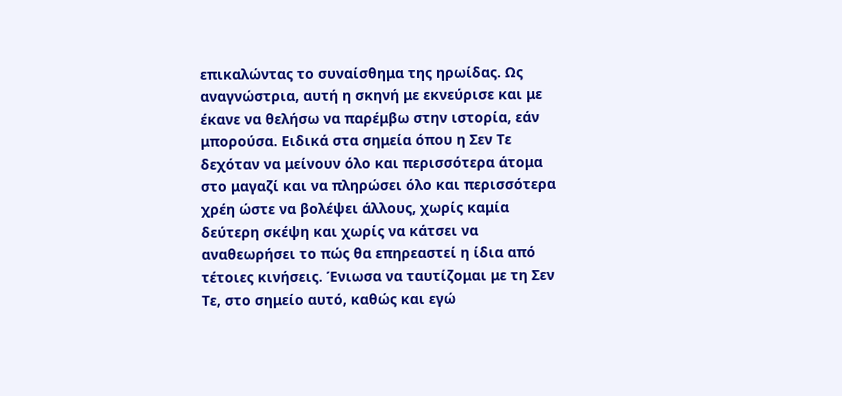επικαλώντας το συναίσθημα της ηρωίδας. Ως αναγνώστρια, αυτή η σκηνή με εκνεύρισε και με έκανε να θελήσω να παρέμβω στην ιστορία, εάν μπορούσα. Ειδικά στα σημεία όπου η Σεν Τε δεχόταν να μείνουν όλο και περισσότερα άτομα στο μαγαζί και να πληρώσει όλο και περισσότερα χρέη ώστε να βολέψει άλλους, χωρίς καμία δεύτερη σκέψη και χωρίς να κάτσει να αναθεωρήσει το πώς θα επηρεαστεί η ίδια από τέτοιες κινήσεις. Ένιωσα να ταυτίζομαι με τη Σεν Τε, στο σημείο αυτό, καθώς και εγώ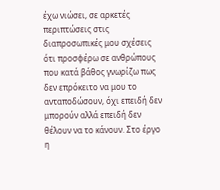έχω νιώσει, σε αρκετές περιπτώσεις στις διαπροσωπικές μου σχέσεις ότι προσφέρω σε ανθρώπους που κατά βάθος γνωρίζω πως δεν επρόκειτο να μου το ανταποδώσουν, όχι επειδή δεν μπορούν αλλά επειδή δεν θέλουν να το κάνουν. Στο έργο η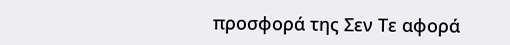προσφορά της Σεν Τε αφορά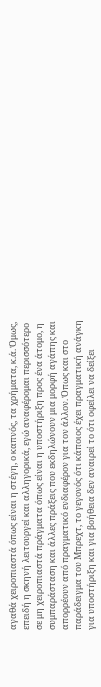αγαθά χειροπιαστά όπως είναι η στέγη, ο καπνός, τα χρήματα, κ.ά. Όμως, επειδή η σκηνή λειτουργεί και αλληγορικά, εγώ αναφέρομαι περισσότερο σε μη χειροπιαστά πράγματα όπως είναι η υποστήριξη προς ένα άτομο, η συμπαράσταση και άλλες πράξεις που εκδηλώνουν μια μορφή αγάπης και απορρέουν από πραγματικό ενδιαφέρον για τον άλλον. Όπως και στο παράδειγμα του Μπρεχτ, το γεγονός ότι κάποιος έχει πραγματική ανάγκη για υποστήριξη και για βοήθεια δεν αναιρεί το ότι οφείλει να δείξει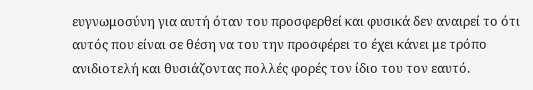ευγνωμοσύνη για αυτή όταν του προσφερθεί και φυσικά δεν αναιρεί το ότι αυτός που είναι σε θέση να του την προσφέρει το έχει κάνει με τρόπο ανιδιοτελή και θυσιάζοντας πολλές φορές τον ίδιο του τον εαυτό.